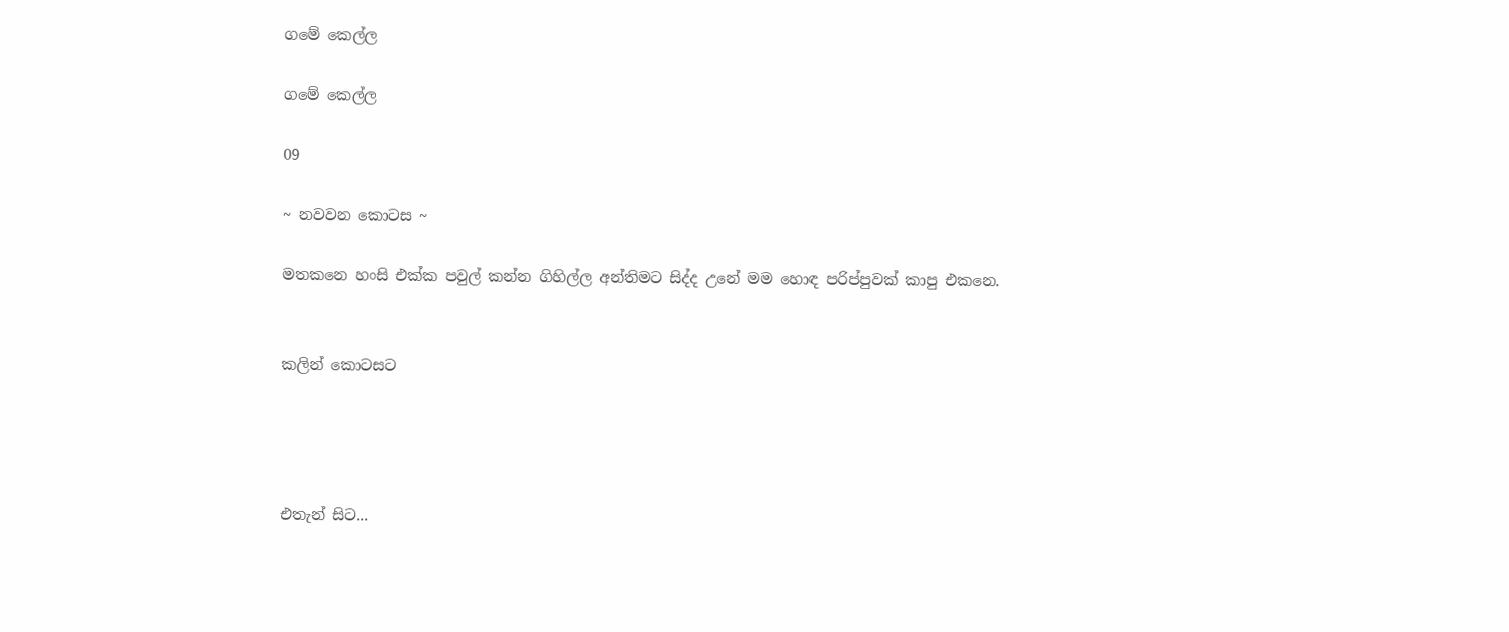ගමේ කෙල්ල

ගමේ කෙල්ල

09

~ නවවන කොටස ~

මතකනෙ හංසි එක්ක පවුල් කන්න ගිහිල්ල අන්තිමට සිද්ද උනේ මම හොඳ පරිප්පුවක් කාපු එකනෙ.


කලින් කොටසට




එතැන් සිට...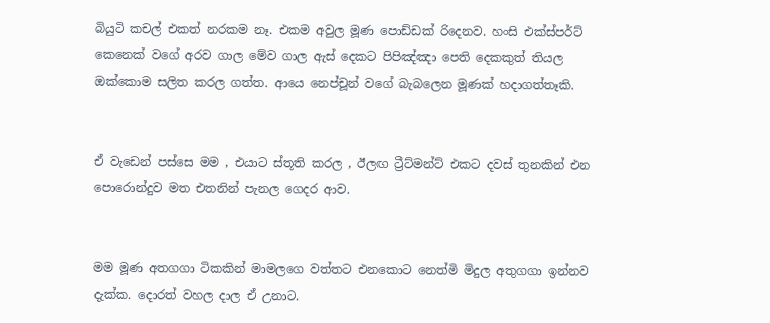බියුටි කචල් එකත් නරකම නෑ. එකම අවුල මූණ පොඩ්ඩක් රිදෙනව. හංසි එක්ස්පර්ට් කෙනෙක් වගේ අරව ගාල මේව ගාල ඇස් දෙකට පිපිඤ්ඤා පෙති දෙකකුත් තියල ඔක්කොම සලිත කරල ගත්ත. ආයෙ නෙප්චූන් වගේ බැබලෙන මූණක් හදාගත්තෑකි.


ඒ වැඩෙන් පස්සෙ මම , එයාට ස්තූති කරල , ඊලඟ ට්‍රීට්මන්ට් එකට දවස් තුනකින් එන පොරොන්දුව මත එතනින් පැනල ගෙදර ආව.


මම මූණ අතගගා ටිකකින් මාමලගෙ වත්තට එනකොට නෙත්මි මිදුල අතුගගා ඉන්නව දැක්ක. දොරත් වහල දාල ඒ උනාට.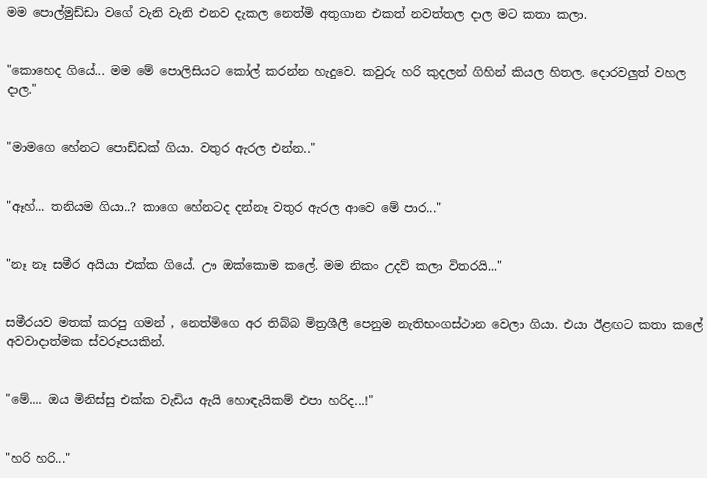මම පොල්මුඩ්ඩා වගේ වැනි වැනි එනව දැකල නෙත්මි අතුගාන එකත් නවත්තල දාල මට කතා කලා.


"කොහෙද ගියේ... මම මේ පොලිසියට කෝල් කරන්න හැදුවෙ. කවුරු හරි කුදලන් ගිහින් කියල හිතල. දොරවලුත් වහල දාල."


"මාමගෙ හේනට පොඩ්ඩක් ගියා. වතුර ඇරල එන්න.."


"ඈහ්... තනියම ගියා..? කාගෙ හේනටද දන්නෑ වතුර ඇරල ආවෙ මේ පාර..."


"නෑ නෑ සමීර අයියා එක්ක ගියේ. ඌ ඔක්කොම කලේ. මම නිකං උදව් කලා විතරයි..."


සමීරයව මතක් කරපු ගමන් , නෙත්මිගෙ අර තිබ්බ මිත්‍රශීලී පෙනුම නැතිභංගස්ථාන වෙලා ගියා. එයා ඊළඟට කතා කලේ අවවාදාත්මක ස්වරූපයකින්.


"මේ.... ඔය මිනිස්සු එක්ක වැඩිය ඇයි හොඳැයිකම් එපා හරිද...!"


"හරි හරි..."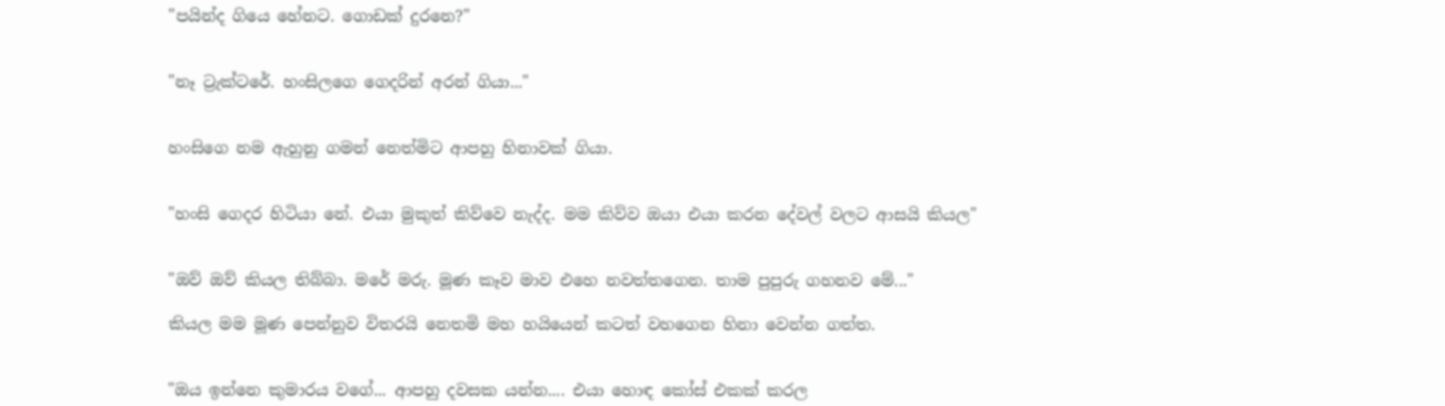"පයින්ද ගියෙ හේනට. ගොඩක් දුරනෙ?"


"නෑ ට්‍රැක්ටරේ. හංසිලගෙ ගෙදරින් අරන් ගියා..."


හංසිගෙ නම ඇහුනු ගමන් නෙත්මිට ආපහු හිනාවක් ගියා.


"හංසි ගෙදර හිටියා නේ. එයා මුකුත් කිව්වෙ නැද්ද. මම කිව්ව ඔයා එයා කරන දේවල් වලට ආසයි කියල"


"ඔව් ඔව් කියල තිබ්බා. මරේ මරු. මූණ කෑව මාව එහෙ නවත්තගෙන. තාම පුපුරු ගහනව මේ..."

කියල මම මූණ පෙන්නුව විතරයි නෙතමි මහ හයියෙන් කටත් වහගෙන හිනා වෙන්න ගත්ත.


"ඔය ඉන්නෙ කුමාරය වගේ... ආපහු දවසක යන්න.... එයා හොඳ කෝස් එකක් කරල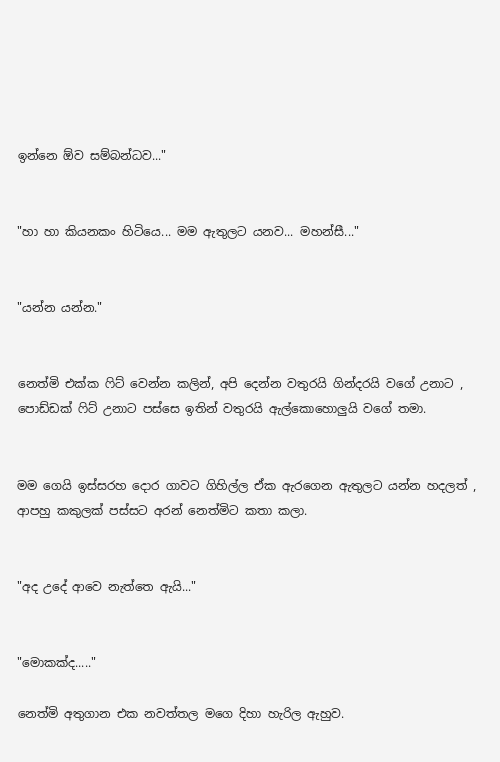ඉන්නෙ ඕව සම්බන්ධව..."


"හා හා කියනකං හිටියෙ... මම ඇතුලට යනව... මහන්සී..."


"යන්න යන්න."


නෙත්මි එක්ක ෆිට් වෙන්න කලින්, අපි දෙන්න වතුරයි ගින්දරයි වගේ උනාට , පොඩ්ඩක් ෆිට් උනාට පස්සෙ ඉතින් වතුරයි ඇල්කොහොලුයි වගේ තමා.


මම ගෙයි ඉස්සරහ දොර ගාවට ගිහිල්ල ඒක ඇරගෙන ඇතුලට යන්න හදලත් , ආපහු කකුලක් පස්සට අරන් නෙත්මිට කතා කලා.


"අද උදේ ආවෙ නැත්තෙ ඇයි..."


"මොකක්ද....."

නෙත්මි අතුගාන එක නවත්තල මගෙ දිහා හැරිල ඇහුව.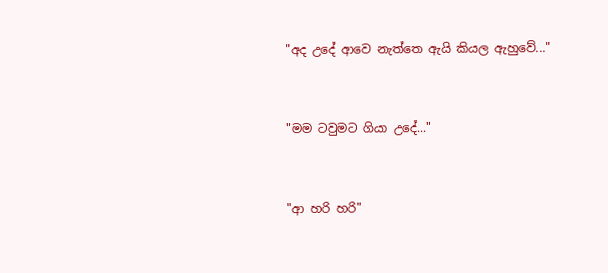"අද උදේ ආවෙ නැත්තෙ ඇයි කියල ඇහුවේ..."


"මම ටවුමට ගියා උදේ..."


"ආ හරි හරි"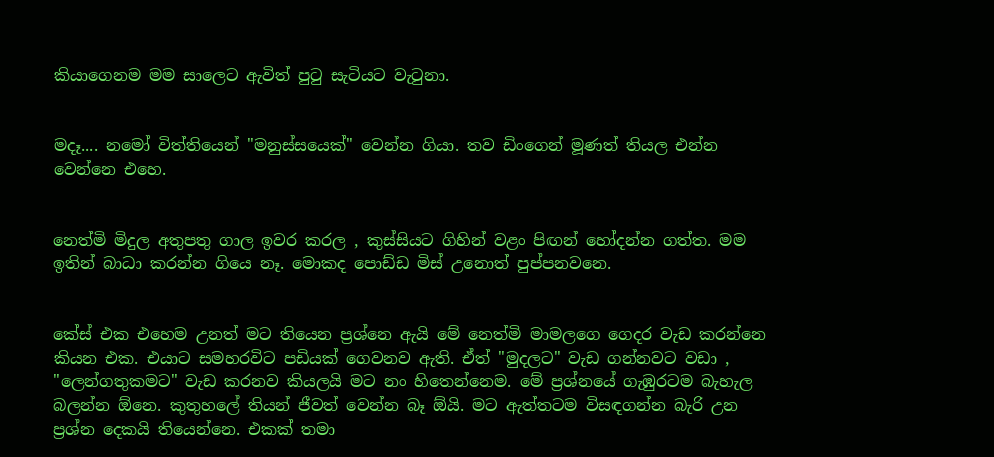කියාගෙනම මම සාලෙට ඇවිත් පුටු සැටියට වැටුනා.


මදෑ.... නමෝ විත්තියෙන් "මනුස්සයෙක්" වෙන්න ගියා. තව ඩිංගෙන් මූණත් තියල එන්න වෙන්නෙ එහෙ.


නෙත්මි මිදුල අතුපතු ගාල ඉවර කරල , කුස්සියට ගිහින් වළං පිඟන් හෝදන්න ගත්ත. මම ඉතින් බාධා කරන්න ගියෙ නෑ. මොකද පොඩ්ඩ මිස් උනොත් පුප්පනවනෙ.


කේස් එක එහෙම උනත් මට තියෙන ප්‍රශ්නෙ ඇයි මේ නෙත්මි මාමලගෙ ගෙදර වැඩ කරන්නෙ කියන එක. එයාට සමහරවිට පඩියක් ගෙවනව ඇති. ඒත් "මුදලට" වැඩ ගන්නවට වඩා , "ලෙන්ගතුකමට" වැඩ කරනව කියලයි මට නං හිතෙන්නෙම. මේ ප්‍රශ්නයේ ගැඹුරටම බැහැල බලන්න ඕනෙ. කුතුහලේ තියන් ජීවත් වෙන්න බෑ ඕයි. මට ඇත්තටම විසඳගන්න බැරි උන ප්‍රශ්න දෙකයි තියෙන්නෙ. එකක් තමා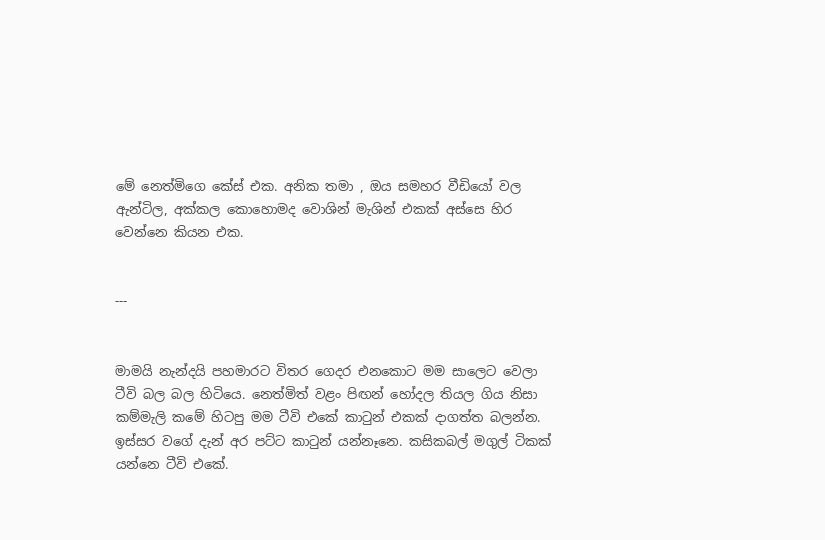මේ නෙත්මිගෙ කේස් එක. අනික තමා , ඔය සමහර වීඩියෝ වල ඇන්ටිල, අක්කල කොහොමද වොශින් මැශින් එකක් අස්සෙ හිර වෙන්නෙ කියන එක.


---


මාමයි නැන්දයි පහමාරට විතර ගෙදර එනකොට මම සාලෙට වෙලා ටීවි බල බල හිටියෙ. නෙත්මිත් වළං පිඟන් හෝදල තියල ගිය නිසා කම්මැලි කමේ හිටපු මම ටීවි එකේ කාටුන් එකක් දාගත්ත බලන්න. ඉස්සර වගේ දැන් අර පට්ට කාටුන් යන්නෑනෙ. කසිකබල් මගුල් ටිකක් යන්නෙ ටීවි එකේ.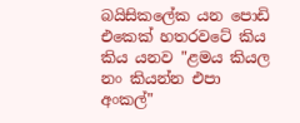බයිසිකලේක යන පොඩි එකෙක් හතරවටේ කිය කිය යනව "ළමය කියල නං කියන්න එපා අංකල්"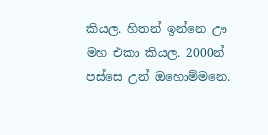කියල. හිතන් ඉන්නෙ ඌ මහ එකා කියල. 2000න් පස්සෙ උන් ඔහොම්මනෙ.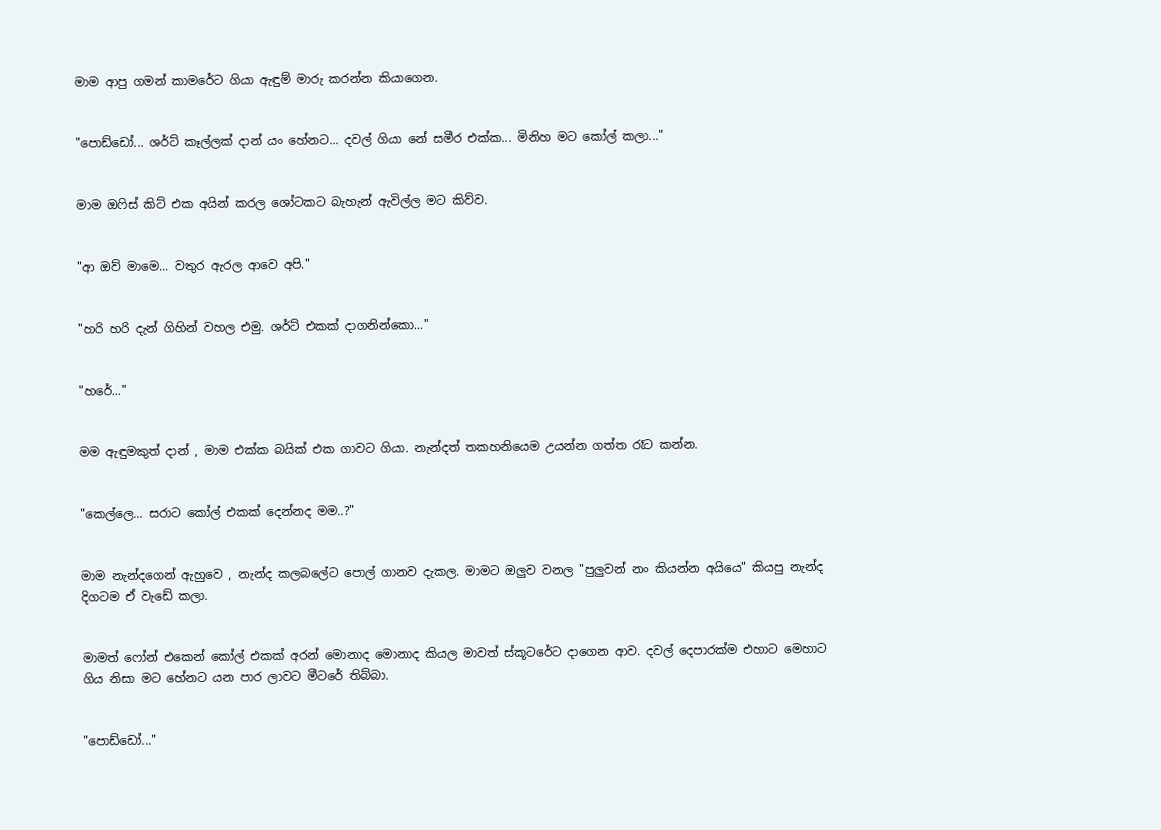මාම ආපු ගමන් කාමරේට ගියා ඇඳුම් මාරු කරන්න කියාගෙන.


"පොඩ්ඩෝ... ශර්ට් කෑල්ලක් දාන් යං හේනට... දවල් ගියා නේ සමීර එක්ක... මිනිහ මට කෝල් කලා..."


මාම ඔෆිස් කිට් එක අයින් කරල ශෝටකට බැහැන් ඇවිල්ල මට කිව්ව.


"ආ ඔව් මාමෙ... වතුර ඇරල ආවෙ අපි."


"හරි හරි දැන් ගිහින් වහල එමු. ශර්ට් එකක් දාගනින්කො..."


"හරේ..."


මම ඇඳුමකුත් දාන් , මාම එක්ක බයික් එක ගාවට ගියා. නැන්දත් තකහනියෙම උයන්න ගත්ත රෑට කන්න.


"කෙල්ලෙ... සරාට කෝල් එකක් දෙන්නද මම..?"


මාම නැන්දගෙන් ඇහුවෙ , නැන්ද කලබලේට පොල් ගානව දැකල. මාමට ඔලුව වනල "පුලුවන් නං කියන්න අයියෙ" කියපු නැන්ද දිගටම ඒ වැඩේ කලා.


මාමත් ෆෝන් එකෙන් කෝල් එකක් අරන් මොනාද මොනාද කියල මාවත් ස්කූටරේට දාගෙන ආව. දවල් දෙපාරක්ම එහාට මෙහාට ගිය නිසා මට හේනට යන පාර ලාවට මීටරේ තිබ්බා.


"පොඩ්ඩෝ..."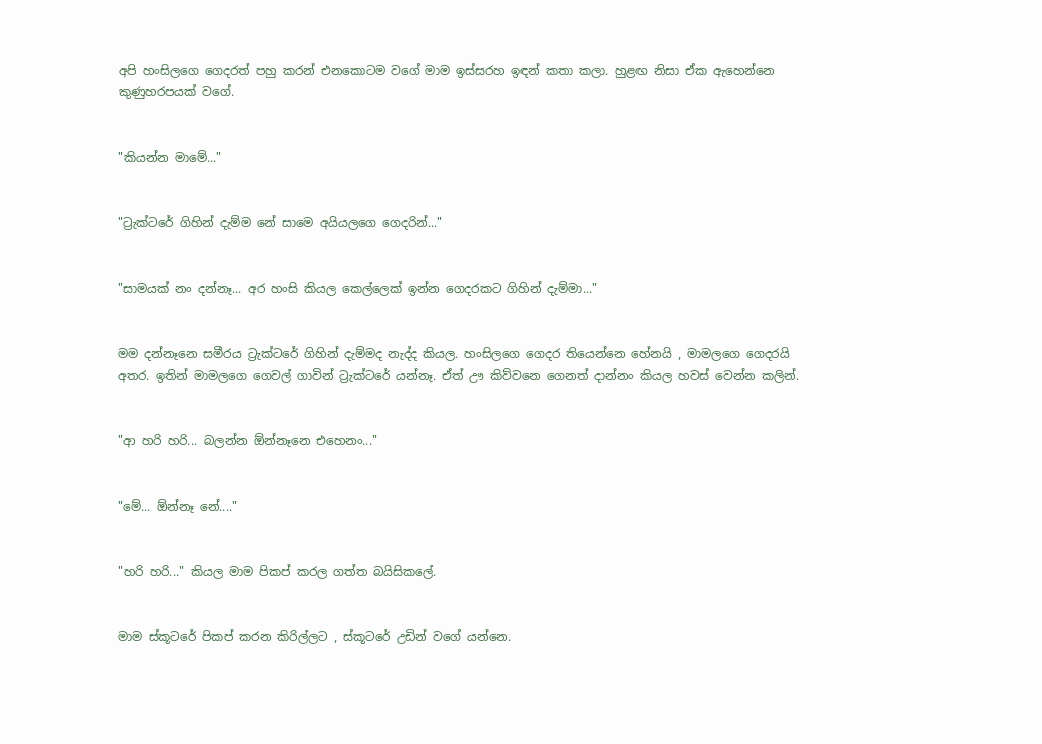අපි හංසිලගෙ ගෙදරත් පහු කරන් එනකොටම වගේ මාම ඉස්සරහ ඉඳන් කතා කලා. හුළඟ නිසා ඒක ඇහෙන්නෙ කුණුහරපයක් වගේ.


"කියන්න මාමේ..."


"ට්‍රැක්ටරේ ගිහින් දැම්ම නේ සාමෙ අයියලගෙ ගෙදරින්..."


"සාමයක් නං දන්නෑ... අර හංසි කියල කෙල්ලෙක් ඉන්න ගෙදරකට ගිහින් දැම්මා..."


මම දන්නෑනෙ සමීරය ට්‍රැක්ටරේ ගිහින් දැම්මද නැද්ද කියල. හංසිලගෙ ගෙදර තියෙන්නෙ හේනයි , මාමලගෙ ගෙදරයි අතර. ඉතින් මාමලගෙ ගෙවල් ගාවින් ට්‍රැක්ටරේ යන්නෑ. ඒත් ඌ කිව්වනෙ ගෙනත් දාන්නං කියල හවස් වෙන්න කලින්.


"ආ හරි හරි... බලන්න ඕන්නෑනෙ එහෙනං..."


"මේ... ඕන්නෑ නේ...."


"හරි හරි..." කියල මාම පිකප් කරල ගත්ත බයිසිකලේ.


මාම ස්කූටරේ පිකප් කරන කිරිල්ලට , ස්කූටරේ උඩින් වගේ යන්නෙ.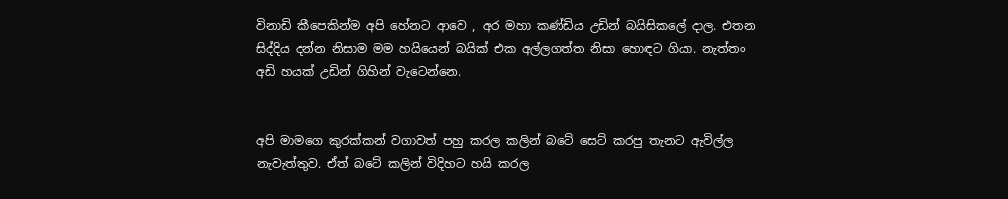විනාඩි කීපෙකින්ම අපි හේනට ආවෙ , අර මහා කණ්ඩිය උඩින් බයිසිකලේ දාල. එතන සිද්දිය දන්න නිසාම මම හයියෙන් බයික් එක අල්ලගත්ත නිසා හොඳට ගියා. නැත්තං අඩි හයක් උඩින් ගිහින් වැටෙන්නෙ.


අපි මාමගෙ කුරක්කන් වගාවත් පහු කරල කලින් බටේ සෙට් කරපු තැනට ඇවිල්ල නැවැත්තුව. ඒත් බටේ කලින් විදිහට හයි කරල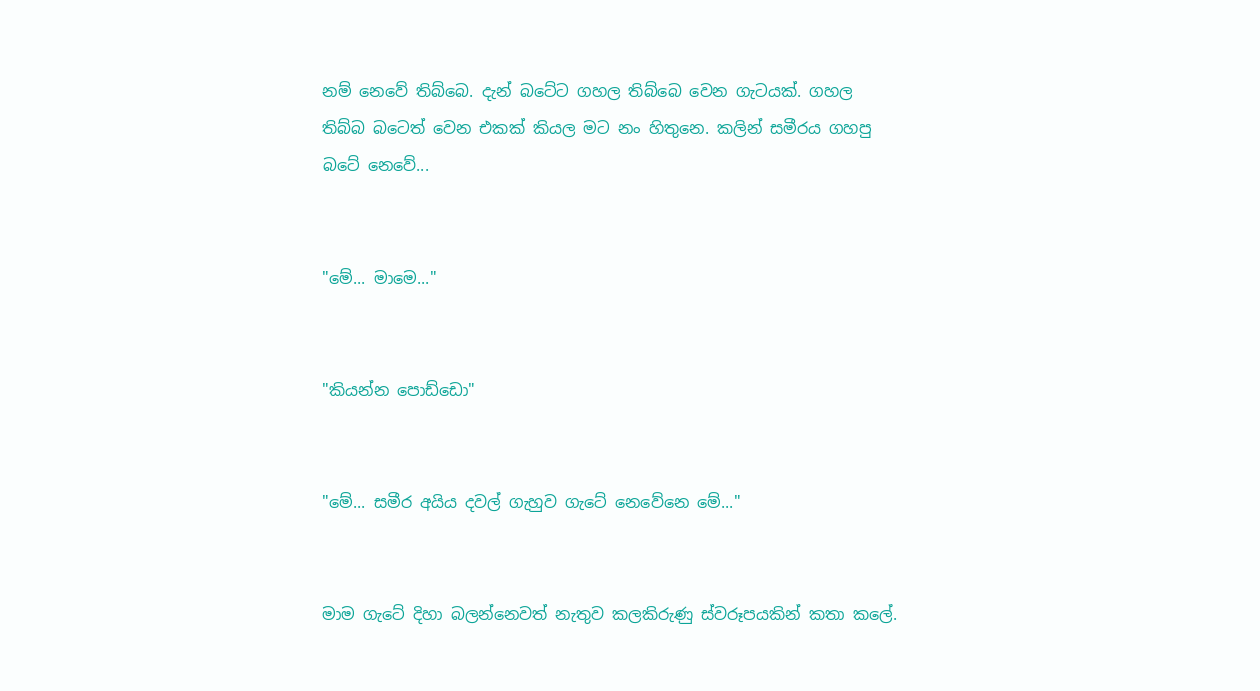නම් නෙවේ තිබ්බෙ. දැන් බටේට ගහල තිබ්බෙ වෙන ගැටයක්. ගහල තිබ්බ බටෙත් වෙන එකක් කියල මට නං හිතුනෙ. කලින් සමීරය ගහපු බටේ නෙවේ...


"මේ... මාමෙ..."


"කියන්න පොඩ්ඩො"


"මේ... සමීර අයිය දවල් ගැහුව ගැටේ නෙවේනෙ මේ..."


මාම ගැටේ දිහා බලන්නෙවත් නැතුව කලකිරුණු ස්වරූපයකින් කතා කලේ.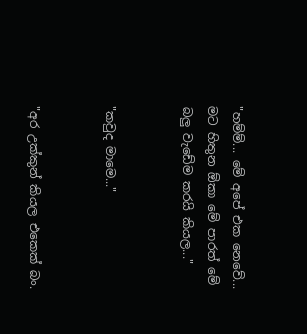"හම්ම්... මේ අපේ එක නෙවේ... මට හිතුන ඕකා මේ පාරත් මේ බලු වැඩේම කරයි කියල..."


"කවුද මාමෙ..."


"අර උක්කුන් කියල එකෙක් බං.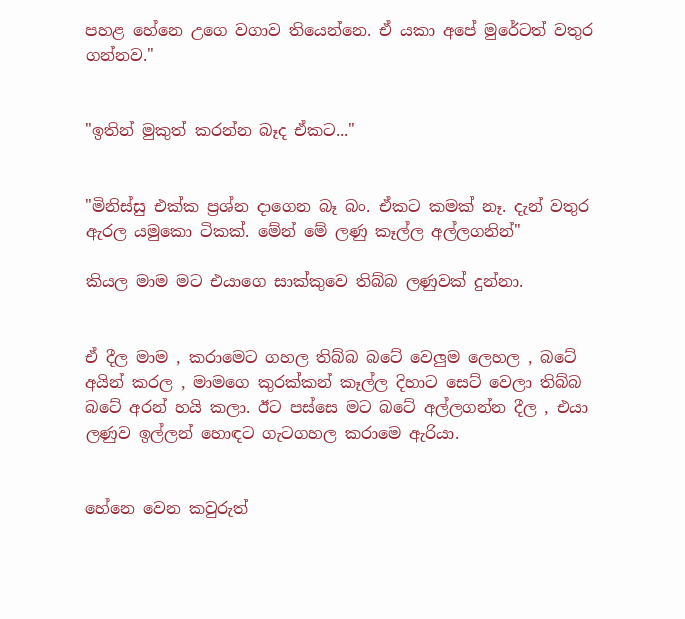පහළ හේනෙ උගෙ වගාව තියෙන්නෙ. ඒ යකා අපේ මුරේටත් වතුර ගන්නව."


"ඉතින් මුකුත් කරන්න බෑද ඒකට..."


"මිනිස්සු එක්ක ප්‍රශ්න දාගෙන බෑ බං. ඒකට කමක් නෑ. දැන් වතුර ඇරල යමුකො ටිකක්. මේන් මේ ලණු කෑල්ල අල්ලගනින්"

කියල මාම මට එයාගෙ සාක්කුවෙ තිබ්බ ලණුවක් දුන්නා.


ඒ දීල මාම , කරාමෙට ගහල තිබ්බ බටේ වෙලුම ලෙහල , බටේ අයින් කරල , මාමගෙ කුරක්කන් කෑල්ල දිහාට සෙට් වෙලා තිබ්බ බටේ අරන් හයි කලා. ඊට පස්සෙ මට බටේ අල්ලගන්න දීල , එයා ලණුව ඉල්ලන් හොඳට ගැටගහල කරාමෙ ඇරියා.


හේනෙ වෙන කවුරුත්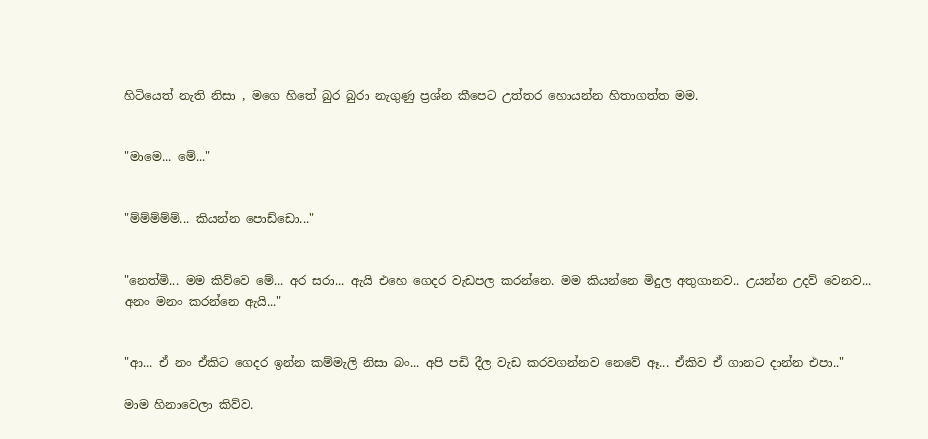හිටියෙත් නැති නිසා , මගෙ හිතේ බුර බුරා නැගුණු ප්‍රශ්න කීපෙට උත්තර හොයන්න හිතාගත්ත මම.


"මාමෙ... මේ..."


"ම්ම්ම්ම්ම්... කියන්න පොඩ්ඩො..."


"නෙත්මි... මම කිව්වෙ මේ... අර සරා... ඇයි එහෙ ගෙදර වැඩපල කරන්නෙ. මම කියන්නෙ මිදුල අතුගානව.. උයන්න උදව් වෙනව... අනං මනං කරන්නෙ ඇයි..."


"ආ... ඒ නං ඒකිට ගෙදර ඉන්න කම්මැලි නිසා බං... අපි පඩි දීල වැඩ කරවගන්නව නෙවේ ඈ... ඒකිව ඒ ගානට දාන්න එපා.."

මාම හිනාවෙලා කිව්ව.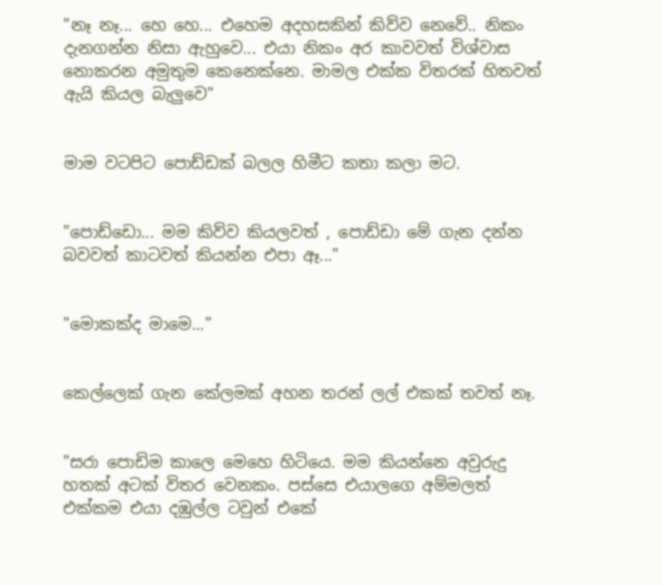"නෑ නෑ... හෙ හෙ... එහෙම අදහසකින් කිව්ව නෙවේ.. නිකං දැනගන්න නිසා ඇහුවෙ... එයා නිකං අර කාවවත් විශ්වාස නොකරන අමුතුම කෙනෙක්නෙ. මාමල එක්ක විතරක් හිතවත් ඇයි කියල බැලුවෙ"


මාම වටපිට පොඩ්ඩක් බලල හිමීට කතා කලා මට.


"පොඩ්ඩො... මම කිව්ව කියලවත් , පොඩ්ඩා මේ ගැන දන්න බවවත් කාටවත් කියන්න එපා ඈ..."


"මොකක්ද මාමෙ..."


කෙල්ලෙක් ගැන කේලමක් අහන තරන් ලල් එකක් තවත් නෑ.


"සරා පොඩිම කාලෙ මෙහෙ හිටියෙ. මම කියන්නෙ අවුරුදු හතක් අටක් විතර වෙනකං. පස්සෙ එයාලගෙ අම්මලත් එක්කම එයා දඹුල්ල ටවුන් එකේ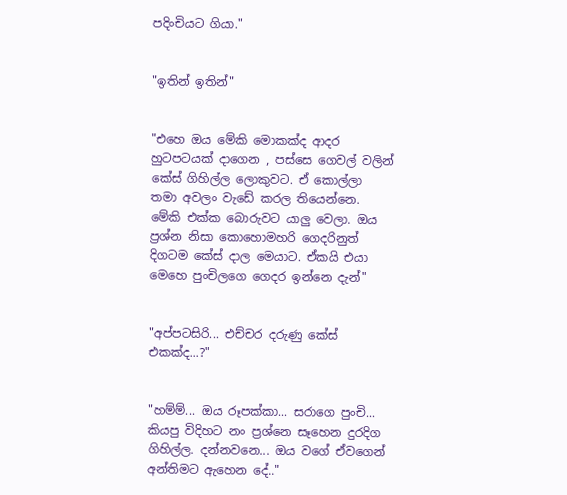පදිංචියට ගියා."


"ඉතින් ඉතින්"


"එහෙ ඔය මේකි මොකක්ද ආදර හුටපටයක් දාගෙන , පස්සෙ ගෙවල් වලින් කේස් ගිහිල්ල ලොකුවට. ඒ කොල්ලා තමා අවලං වැඩේ කරල තියෙන්නෙ. මේකි එක්ක බොරුවට යාලු වෙලා. ඔය ප්‍රශ්න නිසා කොහොමහරි ගෙදරිනුත් දිගටම කේස් දාල මෙයාට. ඒකයි එයා මෙහෙ පුංචිලගෙ ගෙදර ඉන්නෙ දැන්"


"අප්පටසිරි... එච්චර දරුණු කේස් එකක්ද...?"


"හම්ම්... ඔය රූපක්කා... සරාගෙ පුංචි... කියපු විදිහට නං ප්‍රශ්නෙ සෑහෙන දුරදිග ගිහිල්ල. දන්නවනෙ... ඔය වගේ ඒවගෙන් අන්තිමට ඇහෙන දේ.."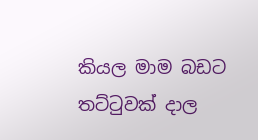කියල මාම බඩට තට්ටුවක් දාල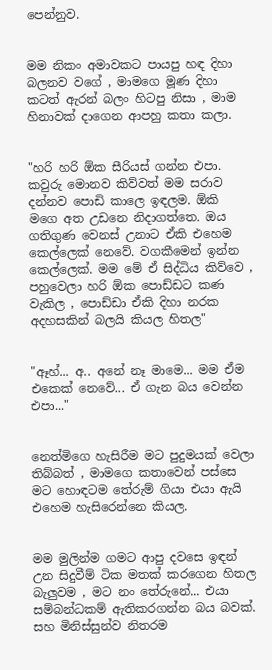පෙන්නුව.


මම නිකං අමාවකට පායපු හඳ දිහා බලනව වගේ , මාමගෙ මූණ දිහා කටත් ඇරන් බලං හිටපු නිසා , මාම හිනාවක් දාගෙන ආපහු කතා කලා.


"හරි හරි ඕක සීරියස් ගන්න එපා. කවුරු මොනව කිව්වත් මම සරාව දන්නව පොඩි කාලෙ ඉඳලම. ඕකි මගෙ අත උඩනෙ නිදාගත්තෙ. ඔය ගතිගුණ වෙනස් උනාට ඒකි එහෙම කෙල්ලෙක් නෙවේ. වගකීමෙන් ඉන්න කෙල්ලෙක්. මම මේ ඒ සිද්ධිය කිව්වෙ , පහුවෙලා හරි ඕක පොඩ්ඩට කණ වැකිල , පොඩ්ඩා ඒකි දිහා නරක අදහසකින් බලයි කියල හිතල"


"ඈහ්... අ.. අනේ නෑ මාමෙ... මම ඒම එකෙක් නෙවේ... ඒ ගැන බය වෙන්න එපා..."


නෙත්මිගෙ හැසිරීම මට පුදුමයක් වෙලා තිබ්බත් , මාමගෙ කතාවෙන් පස්සෙ මට හොඳටම තේරුම් ගියා එයා ඇයි එහෙම හැසිරෙන්නෙ කියල.


මම මුලින්ම ගමට ආපු දවසෙ ඉඳන් උන සිදුවීම් ටික මතක් කරගෙන හිතල බැලුවම , මට නං තේරුනේ... එයා සම්බන්ධකම් ඇතිකරගන්න බය බවක්. සහ මිනිස්සුන්ව නිතරම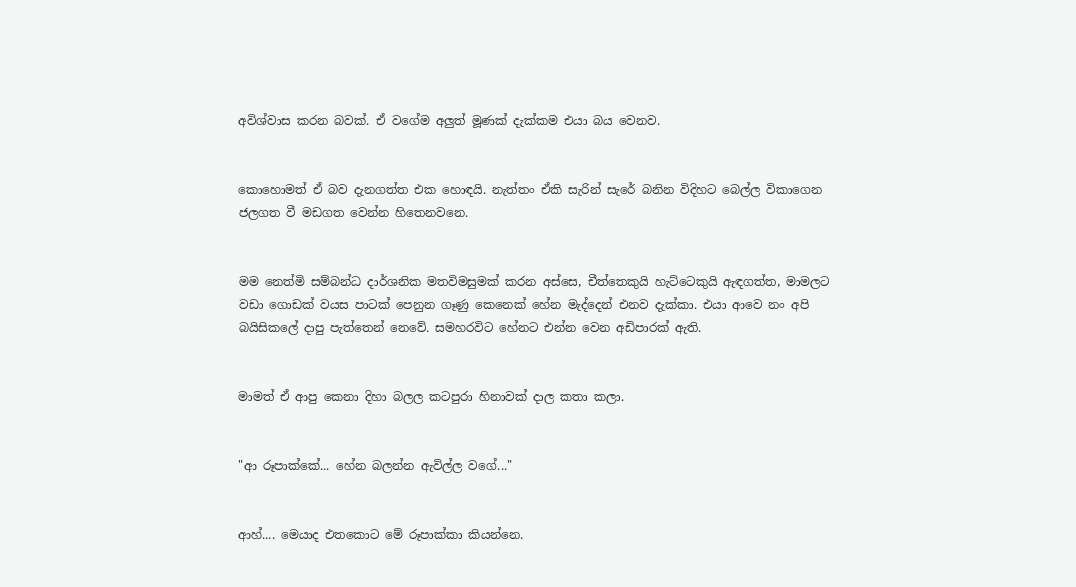අවිශ්වාස කරන බවක්. ඒ වගේම අලුත් මූණක් දැක්කම එයා බය වෙනව.


කොහොමත් ඒ බව දැනගත්ත එක හොඳයි. නැත්තං ඒකි සැරින් සැරේ බනින විදිහට බෙල්ල විකාගෙන ජලගත වී මඩගත වෙන්න හිතෙනවනෙ.


මම නෙත්මි සම්බන්ධ දාර්ශනික මතවිමසුමක් කරන අස්සෙ, චීත්තෙකුයි හැට්ටෙකුයි ඇඳගත්ත, මාමලට වඩා ගොඩක් වයස පාටක් පෙනුන ගෑණු කෙනෙක් හේන මැද්දෙන් එනව දැක්කා. එයා ආවෙ නං අපි බයිසිකලේ දාපු පැත්තෙන් නෙවේ. සමහරවිට හේනට එන්න වෙන අඩිපාරක් ඇති.


මාමත් ඒ ආපු කෙනා දිහා බලල කටපුරා හිනාවක් දාල කතා කලා.


"ආ රූපාක්කේ... හේන බලන්න ඇවිල්ල වගේ..."


ආහ්.... මෙයාද එතකොට මේ රූපාක්කා කියන්නෙ.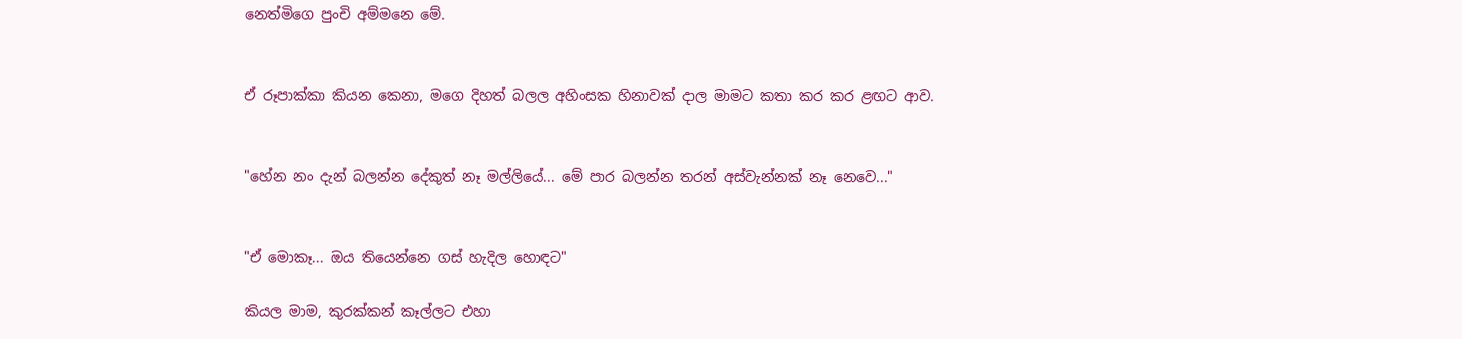නෙත්මිගෙ පුංචි අම්මනෙ මේ.


ඒ රූපාක්කා කියන කෙනා, මගෙ දිහත් බලල අහිංසක හිනාවක් දාල මාමට කතා කර කර ළඟට ආව.


"හේන නං දැන් බලන්න දේකුත් නෑ මල්ලියේ... මේ පාර බලන්න තරන් අස්වැන්නක් නෑ නෙවෙ..."


"ඒ මොකෑ... ඔය තියෙන්නෙ ගස් හැදිල හොඳට"

කියල මාම, කුරක්කන් කෑල්ලට එහා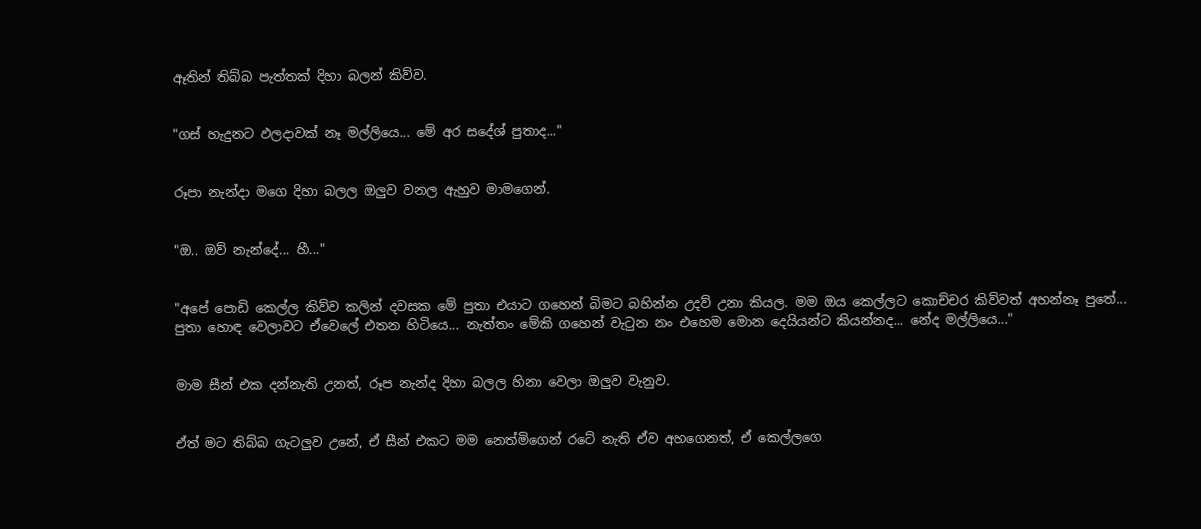ඈතින් තිබ්බ පැත්තක් දිහා බලන් කිව්ව.


"ගස් හැදුනට ඵලදාවක් නෑ මල්ලියෙ... මේ අර සදේශ් පුතාද..."


රූපා නැන්දා මගෙ දිහා බලල ඔලුව වනල ඇහුව මාමගෙන්.


"ඔ.. ඔව් නැන්දේ... හී..."


"අපේ පොඩි කෙල්ල කිව්ව කලින් දවසක මේ පුතා එයාට ගහෙන් බිමට බහින්න උදව් උනා කියල. මම ඔය කෙල්ලට කොච්චර කිව්වත් අහන්නෑ පුතේ... පුතා හොඳ වෙලාවට ඒවෙලේ එතන හිටියෙ... නැත්තං මේකි ගහෙන් වැටුන නං එහෙම මොන දෙයියන්ට කියන්නද... නේද මල්ලියෙ..."


මාම සීන් එක දන්නැති උනත්, රූප නැන්ද දිහා බලල හිනා වෙලා ඔලුව වැනුව.


ඒත් මට තිබ්බ ගැටලුව උනේ, ඒ සීන් එකට මම නෙත්මිගෙන් රටේ නැති ඒව අහගෙනත්, ඒ කෙල්ලගෙ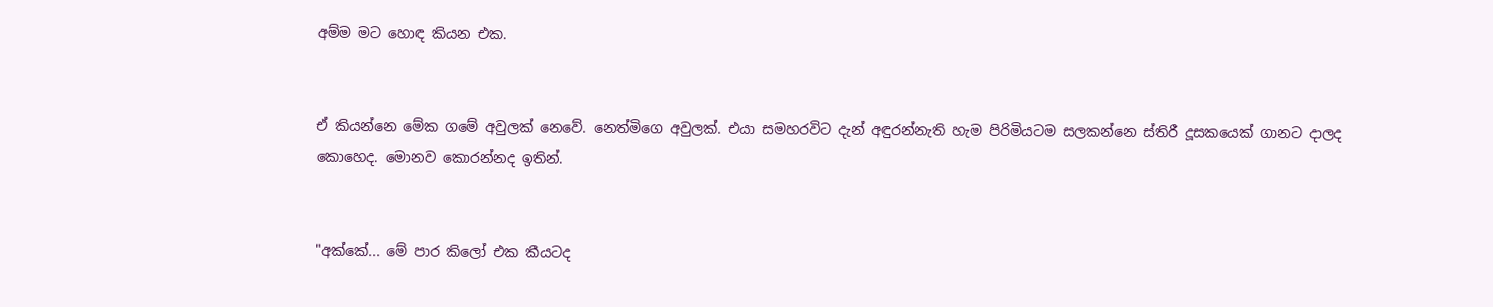අම්ම මට හොඳ කියන එක.


ඒ කියන්නෙ මේක ගමේ අවුලක් නෙවේ. නෙත්මිගෙ අවුලක්. එයා සමහරවිට දැන් අඳුරන්නැති හැම පිරිමියටම සලකන්නෙ ස්තිරී දූසකයෙක් ගානට දාලද කොහෙද. මොනව කොරන්නද ඉතින්.


"අක්කේ... මේ පාර කිලෝ එක කීයටද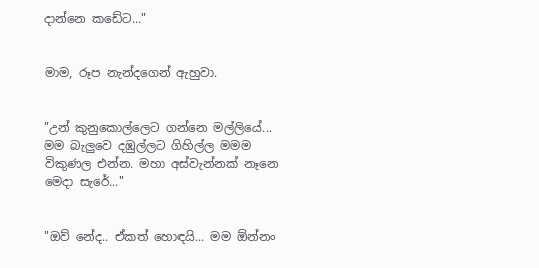දාන්නෙ කඩේට..."


මාම, රූප නැන්දගෙන් ඇහුවා.


"උන් කුනුකොල්ලෙට ගන්නෙ මල්ලියේ... මම බැලුවෙ දඹුල්ලට ගිහිල්ල මමම විකුණල එන්න. මහා අස්වැන්නක් නෑනෙ මෙදා සැරේ..."


"ඔව් නේද.. ඒකත් හොඳයි... මම ඕන්නං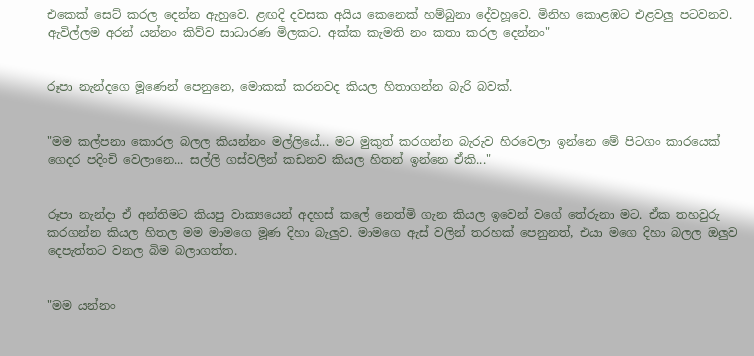එකෙක් සෙට් කරල දෙන්න ඇහුවෙ. ළඟදි දවසක අයිය කෙනෙක් හම්බුනා දේවහූවෙ. මිනිහ කොළඹට එළවලු පටවනව. ඇවිල්ලම අරන් යන්නං කිව්ව සාධාරණ මිලකට. අක්ක කැමති නං කතා කරල දෙන්නං"


රූපා නැන්දගෙ මූණෙන් පෙනුනෙ, මොකක් කරනවද කියල හිතාගන්න බැරි බවක්.


"මම කල්පනා කොරල බලල කියන්නං මල්ලියේ... මට මුකුත් කරගන්න බැරුව හිරවෙලා ඉන්නෙ මේ පිටගං කාරයෙක් ගෙදර පදිංචි වෙලානෙ... සල්ලි ගස්වලින් කඩනව කියල හිතන් ඉන්නෙ ඒකි..."


රූපා නැන්දා ඒ අන්තිමට කියපු වාක්‍යයෙන් අදහස් කලේ නෙත්මි ගැන කියල ඉවෙන් වගේ තේරුනා මට. ඒක තහවුරු කරගන්න කියල හිතල මම මාමගෙ මූණ දිහා බැලුව. මාමගෙ ඇස් වලින් තරහක් පෙනුනත්, එයා මගෙ දිහා බලල ඔලුව දෙපැත්තට වනල බිම බලාගත්ත.


"මම යන්නං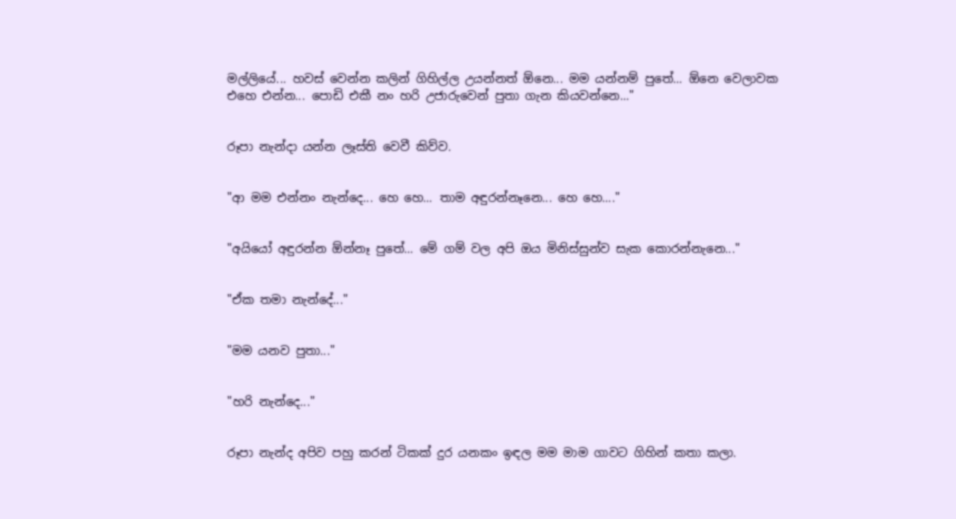මල්ලියේ... හවස් වෙන්න කලින් ගිහිල්ල උයන්නත් ඕනෙ... මම යන්නම් පුතේ... ඕනෙ වෙලාවක එහෙ එන්න... පොඩි එකී නං හරි උජාරුවෙන් පුතා ගැන කියවන්නෙ..."


රූපා නැන්දා යන්න ලෑස්ති වෙවී කිව්ව.


"ආ මම එන්නං නැන්දෙ... හෙ හෙ... තාම අඳුරන්නෑනෙ... හෙ හෙ...."


"අයියෝ අඳුරන්න ඕන්නෑ පුතේ... මේ ගම් වල අපි ඔය මිනිස්සුන්ව සැක කොරන්නැනෙ..."


"ඒක තමා නැන්දේ..."


"මම යනව පුතා..."


"හරි නැන්දෙ..."


රූපා නැන්ද අපිව පහු කරන් ටිකක් දුර යනකං ඉඳල මම මාම ගාවට ගිහින් කතා කලා.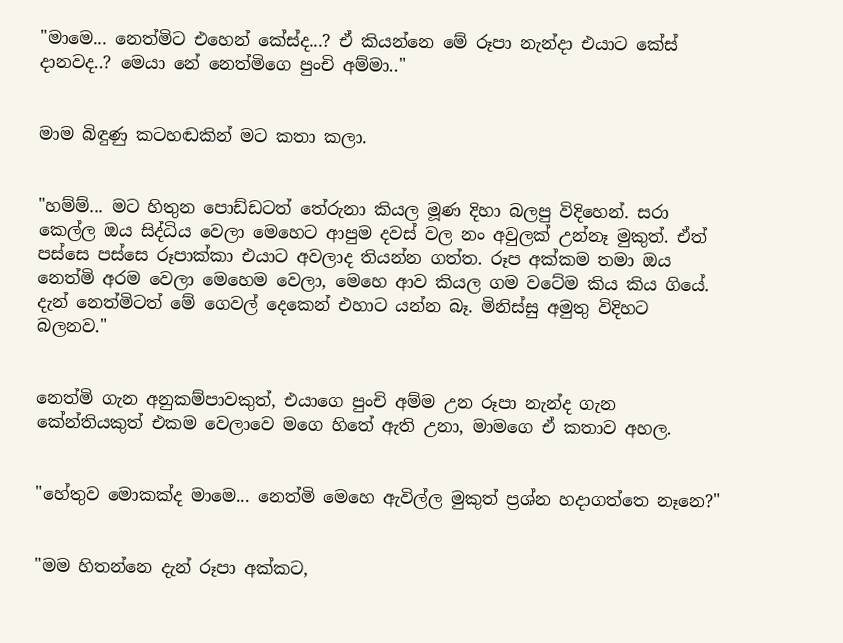"මාමෙ... නෙත්මිට එහෙන් කේස්ද...? ඒ කියන්නෙ මේ රූපා නැන්දා එයාට කේස් දානවද..? මෙයා නේ නෙත්මිගෙ පුංචි අම්මා.."


මාම බිඳුණු කටහඬකින් මට කතා කලා.


"හම්ම්... මට හිතුන පොඩ්ඩටත් තේරුනා කියල මූණ දිහා බලපු විදිහෙන්. සරා කෙල්ල ඔය සිද්ධිය වෙලා මෙහෙට ආපුම දවස් වල නං අවුලක් උන්නෑ මුකුත්. ඒත් පස්සෙ පස්සෙ රූපාක්කා එයාට අවලාද තියන්න ගත්ත. රූප අක්කම තමා ඔය නෙත්මි අරම වෙලා මෙහෙම වෙලා, මෙහෙ ආව කියල ගම වටේම කිය කිය ගියේ. දැන් නෙත්මිටත් මේ ගෙවල් දෙකෙන් එහාට යන්න බෑ. මිනිස්සු අමුතු විදිහට බලනව."


නෙත්මි ගැන අනුකම්පාවකුත්, එයාගෙ පුංචි අම්ම උන රූපා නැන්ද ගැන කේන්තියකුත් එකම වෙලාවෙ මගෙ හිතේ ඇති උනා, මාමගෙ ඒ කතාව අහල.


"හේතුව මොකක්ද මාමෙ... නෙත්මි මෙහෙ ඇවිල්ල මුකුත් ප්‍රශ්න හදාගත්තෙ නෑනෙ?"


"මම හිතන්නෙ දැන් රූපා අක්කට,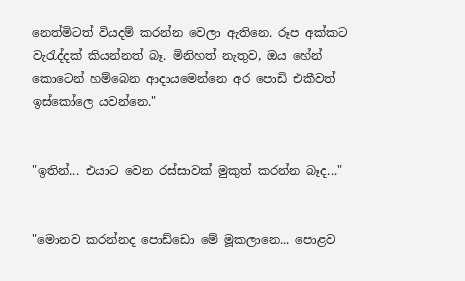නෙත්මිටත් වියදම් කරන්න වෙලා ඇතිනෙ. රූප අක්කට වැරැද්දක් කියන්නත් බෑ. මිනිහත් නැතුව, ඔය හේන් කොටෙන් හම්බෙන ආදායමෙන්නෙ අර පොඩි එකීවත් ඉස්කෝලෙ යවන්නෙ."


"ඉතින්... එයාට වෙන රස්සාවක් මුකුත් කරන්න බෑද..."


"මොනව කරන්නද පොඩ්ඩො මේ මූකලානෙ... පොළව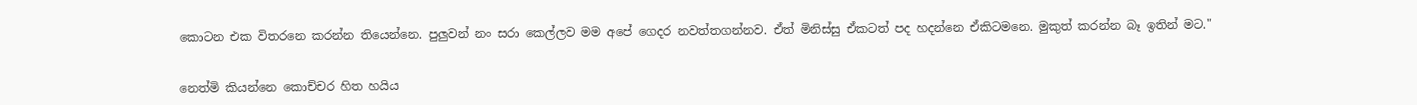කොටන එක විතරනෙ කරන්න තියෙන්නෙ. පුලුවන් නං සරා කෙල්ලව මම අපේ ගෙදර නවත්තගන්නව. ඒත් මිනිස්සු ඒකටත් පද හදන්නෙ ඒකිටමනෙ. මුකුත් කරන්න බෑ ඉතින් මට."


නෙත්මි කියන්නෙ කොච්චර හිත හයිය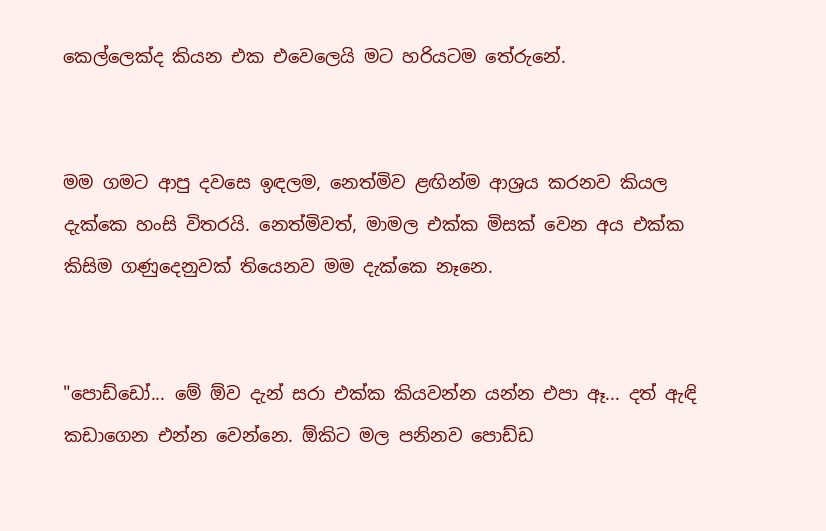කෙල්ලෙක්ද කියන එක එවෙලෙයි මට හරියටම තේරුනේ.


මම ගමට ආපු දවසෙ ඉඳලම, නෙත්මිව ළඟින්ම ආශ්‍රය කරනව කියල දැක්කෙ හංසි විතරයි. නෙත්මිවත්, මාමල එක්ක මිසක් වෙන අය එක්ක කිසිම ගණුදෙනුවක් තියෙනව මම දැක්කෙ නෑනෙ.


"පොඩ්ඩෝ... මේ ඕව දැන් සරා එක්ක කියවන්න යන්න එපා ඈ... දත් ඇඳි කඩාගෙන එන්න වෙන්නෙ. ඕකිට මල පනිනව පොඩ්ඩ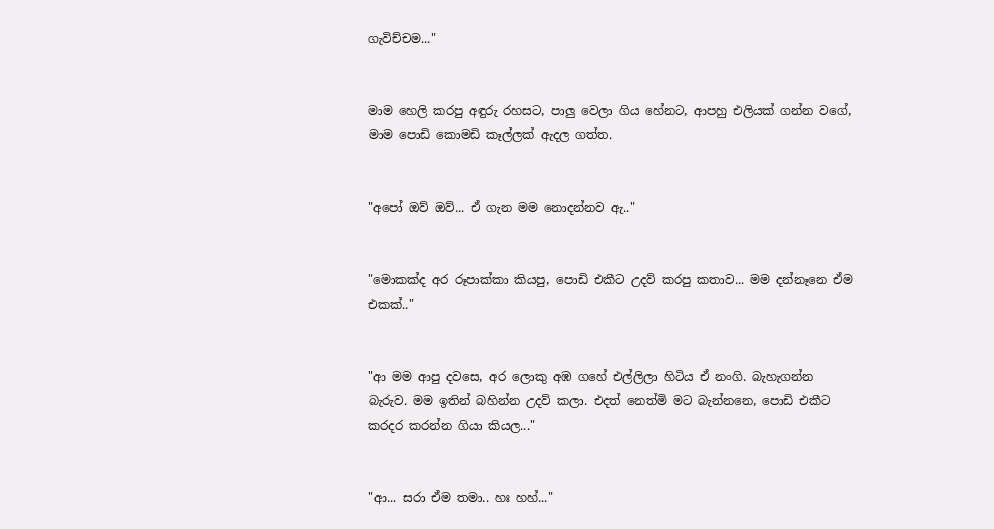ගැවිච්චම..."


මාම හෙලි කරපු අඳුරු රහසට, පාලු වෙලා ගිය හේනට, ආපහු එලියක් ගන්න වගේ, මාම පොඩි කොමඩි කෑල්ලක් ඇදල ගත්ත.


"අපෝ ඔව් ඔව්... ඒ ගැන මම නොදන්නව ඇ.."


"මොකක්ද අර රූපාක්කා කියපු, පොඩි එකීට උදව් කරපු කතාව... මම දන්නෑනෙ ඒම එකක්.."


"ආ මම ආපු දවසෙ, අර ලොකු අඹ ගහේ එල්ලිලා හිටිය ඒ නංගි. බැහැගන්න බැරුව. මම ඉතින් බහින්න උදව් කලා. එදත් නෙත්මි මට බැන්නනෙ, පොඩි එකීට කරදර කරන්න ගියා කියල..."


"ආ... සරා ඒම තමා.. හඃ හහ්..."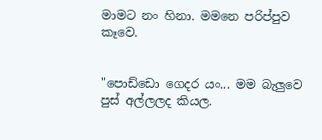මාමට නං හිනා. මමනෙ පරිප්පුව කෑවෙ.


"පොඩ්ඩො ගෙදර යං... මම බැලුවෙ පුස් අල්ලලද කියල.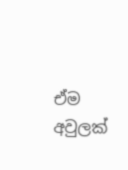ඒම අවුලක්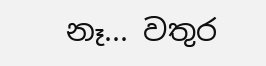නෑ... වතුර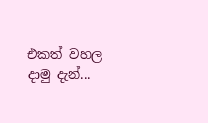එකත් වහල දාමු දැන්...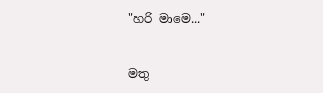"හරි මාමෙ..."


මතු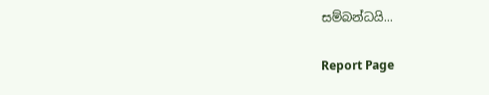සම්බන්ධයි...

Report Page